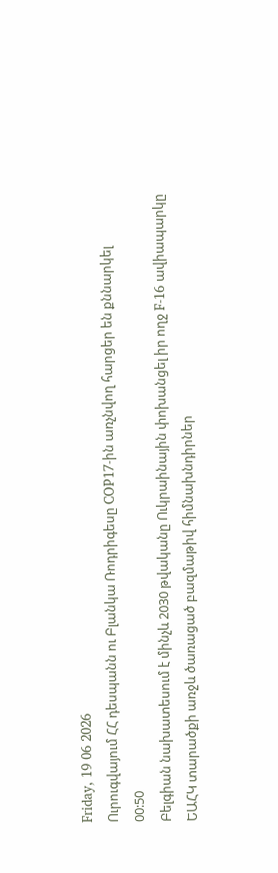Friday, 19 06 2026
Ուրուգվայում ՀՀ դեսպանն ու Բլանկա Ռոդրիգեսը COP17-ին առչնվող հարցեր են քննարկել
00:50
Բելգիան նախատեսում է մինչև 2030 թվականը Ուկրաինային փոխանցել իր ողջ F-16 ավիապարկը
ԵԱՀԿ տարածքի առջև ծառացած բազմաթիվ հիմնախնդիրներ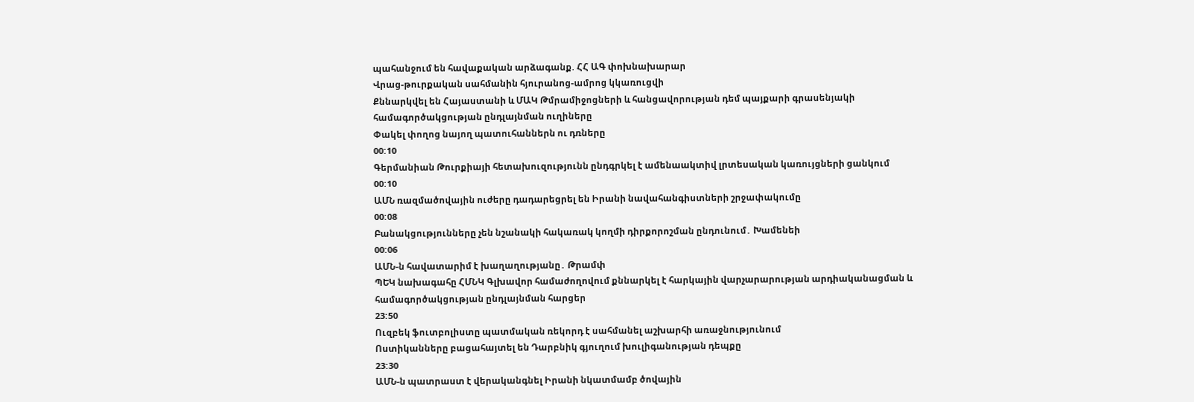պահանջում են հավաքական արձագանք. ՀՀ ԱԳ փոխնախարար
Վրաց-թուրքական սահմանին հյուրանոց-ամրոց կկառուցվի
Քննարկվել են Հայաստանի և ՄԱԿ Թմրամիջոցների և հանցավորության դեմ պայքարի գրասենյակի համագործակցության ընդլայնման ուղիները
Փակել փողոց նայող պատուհաններն ու դռները
00:10
Գերմանիան Թուրքիայի հետախուզությունն ընդգրկել է ամենաակտիվ լրտեսական կառույցների ցանկում
00:10
ԱՄՆ ռազմածովային ուժերը դադարեցրել են Իրանի նավահանգիստների շրջափակումը
00:08
Բանակցությունները չեն նշանակի հակառակ կողմի դիրքորոշման ընդունում․ Խամենեի
00:06
ԱՄՆ-ն հավատարիմ է խաղաղությանը․ Թրամփ
ՊԵԿ նախագահը ՀՄՆԿ Գլխավոր համաժողովում քննարկել է հարկային վարչարարության արդիականացման և համագործակցության ընդլայնման հարցեր
23:50
Ուզբեկ ֆուտբոլիստը պատմական ռեկորդ է սահմանել աշխարհի առաջնությունում
Ոստիկանները բացահայտել են Դարբնիկ գյուղում խուլիգանության դեպքը
23:30
ԱՄՆ-ն պատրաստ է վերականգնել Իրանի նկատմամբ ծովային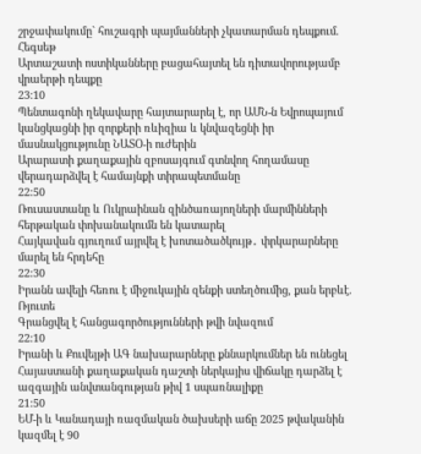շրջափակումը` հուշագրի պայմանների չկատարման դեպքում. Հեգսեթ
Արտաշատի ոստիկանները բացահայտել են դիտավորությամբ վրաերթի դեպքը
23:10
Պենտագոնի ղեկավարը հայտարարել է, որ ԱՄՆ-ն Եվրոպայում կանցկացնի իր զորքերի ռևիզիա և կնվազեցնի իր մասնակցությունը ՆԱՏՕ-ի ուժերին
Արարատի քաղաքային զբոսայգում գտնվող հողամասը վերադարձվել է համայնքի տիրապետմանը
22:50
Ռուսաստանը և Ուկրաինան զինծառայողների մարմինների հերթական փոխանակումն են կատարել
Հայկավան գյուղում այրվել է խոտածածկույթ․ փրկարարները մարել են հրդեհը
22:30
Իրանն ավելի հեռու է միջուկային զենքի ստեղծումից, քան երբևէ. Ռյուտե
Գրանցվել է հանցագործությունների թվի նվազում
22:10
Իրանի և Քուվեյթի ԱԳ նախարարները քննարկումներ են ունեցել
Հայաստանի քաղաքական դաշտի ներկայիս վիճակը դարձել է ազգային անվտանգության թիվ 1 սպառնալիքը
21:50
ԵՄ-ի և Կանադայի ռազմական ծախսերի աճը 2025 թվականին կազմել է 90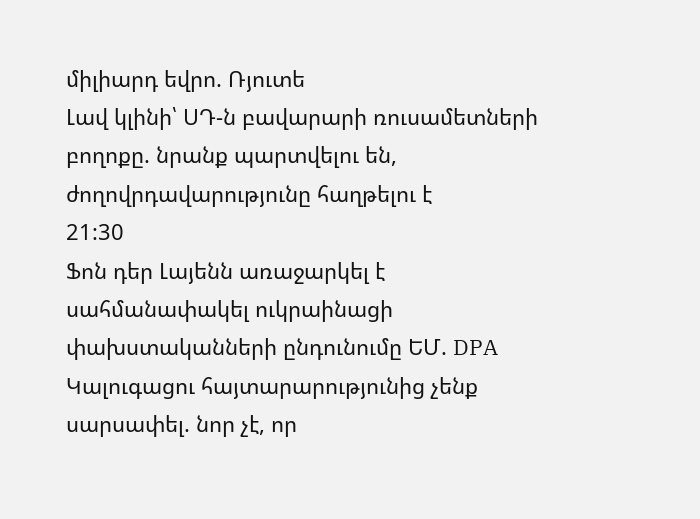միլիարդ եվրո. Ռյուտե
Լավ կլինի՝ ՍԴ-ն բավարարի ռուսամետների բողոքը. նրանք պարտվելու են, ժողովրդավարությունը հաղթելու է
21:30
Ֆոն դեր Լայենն առաջարկել է սահմանափակել ուկրաինացի փախստականների ընդունումը ԵՄ. DPA
Կալուգացու հայտարարությունից չենք սարսափել. նոր չէ, որ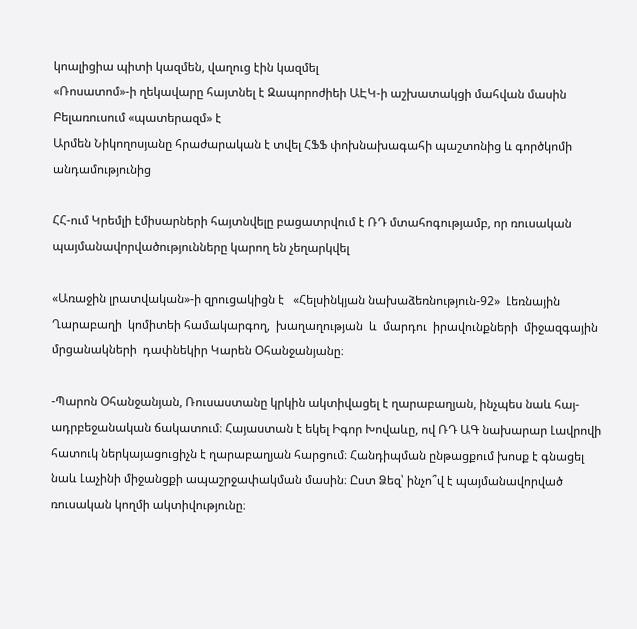կոալիցիա պիտի կազմեն, վաղուց էին կազմել
«Ռոսատոմ»-ի ղեկավարը հայտնել է Զապորոժիեի ԱԷԿ-ի աշխատակցի մահվան մասին
Բելառուսում «պատերազմ» է
Արմեն Նիկողոսյանը հրաժարական է տվել ՀՖՖ փոխնախագահի պաշտոնից և գործկոմի անդամությունից

ՀՀ-ում Կրեմլի էմիսարների հայտնվելը բացատրվում է ՌԴ մտահոգությամբ, որ ռուսական պայմանավորվածությունները կարող են չեղարկվել

«Առաջին լրատվական»-ի զրուցակիցն է   «Հելսինկյան նախաձեռնություն-92»  Լեռնային Ղարաբաղի  կոմիտեի համակարգող,  խաղաղության  և  մարդու  իրավունքների  միջազգային  մրցանակների  դափնեկիր Կարեն Օհանջանյանը։

-Պարոն Օհանջանյան, Ռուսաստանը կրկին ակտիվացել է ղարաբաղյան, ինչպես նաև հայ-ադրբեջանական ճակատում։ Հայաստան է եկել Իգոր Խովաևը, ով ՌԴ ԱԳ նախարար Լավրովի հատուկ ներկայացուցիչն է ղարաբաղյան հարցում։ Հանդիպման ընթացքում խոսք է գնացել նաև Լաչինի միջանցքի ապաշրջափակման մասին։ Ըստ Ձեզ՝ ինչո՞վ է պայմանավորված ռուսական կողմի ակտիվությունը։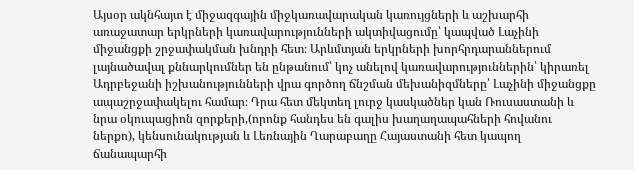Այսօր ակնհայտ է միջազգային միջկառավարական կառույցների և աշխարհի առաջատար երկրների կառավարությունների ակտիվացումը՝ կապված Լաչինի միջանցքի շրջափակման խնդրի հետ։ Արևմտյան երկրների խորհրդարաններում լայնածավալ քննարկումներ են ընթանում՝ կոչ անելով կառավարություններին՝ կիրառել Ադրբեջանի իշխանությունների վրա գործող ճնշման մեխանիզմները՝ Լաչինի միջանցքը ապաշրջափակելու համար։ Դրա հետ մեկտեղ լուրջ կասկածներ կան Ռուսաստանի և նրա օկուպացիոն զորքերի,(որոնք հանդես են գալիս խաղաղապահների հովանու ներքո), կենսունակության և Լեռնային Ղարաբաղը Հայաստանի հետ կապող ճանապարհի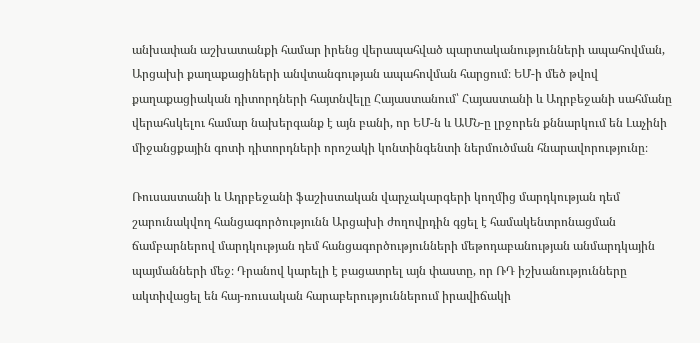անխափան աշխատանքի համար իրենց վերապահված պարտականությունների ապահովման, Արցախի քաղաքացիների անվտանգության ապահովման հարցում։ ԵՄ-ի մեծ թվով քաղաքացիական դիտորդների հայտնվելը Հայաստանում՝ Հայաստանի և Ադրբեջանի սահմանը վերահսկելու համար նախերգանք է այն բանի, որ ԵՄ-ն և ԱՄՆ-ը լրջորեն քննարկում են Լաչինի միջանցքային գոտի դիտորդների որոշակի կոնտինգենտի ներմուծման հնարավորությունը։

Ռուսաստանի և Ադրբեջանի ֆաշիստական վարչակարգերի կողմից մարդկության դեմ շարունակվող հանցագործությունն Արցախի ժողովրդին գցել է համակենտրոնացման ճամբարներով մարդկության դեմ հանցագործությունների մեթոդաբանության անմարդկային պայմանների մեջ։ Դրանով կարելի է բացատրել այն փաստը, որ ՌԴ իշխանությունները ակտիվացել են հայ-ռուսական հարաբերություններում իրավիճակի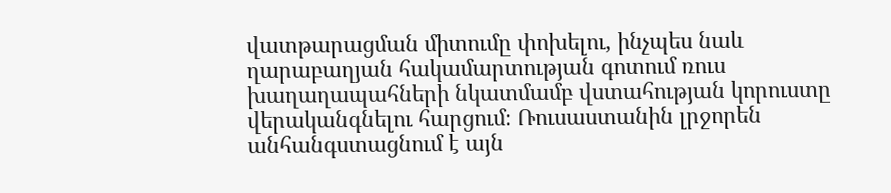վատթարացման միտումը փոխելու, ինչպես նաև ղարաբաղյան հակամարտության գոտում ռուս խաղաղապահների նկատմամբ վստահության կորուստը վերականգնելու հարցում։ Ռուսաստանին լրջորեն անհանգստացնում է այն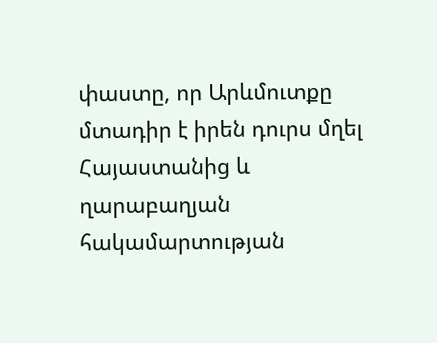փաստը, որ Արևմուտքը մտադիր է իրեն դուրս մղել Հայաստանից և ղարաբաղյան հակամարտության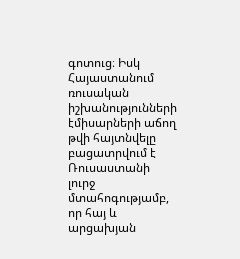գոտուց։ Իսկ Հայաստանում ռուսական իշխանությունների էմիսարների աճող թվի հայտնվելը բացատրվում է Ռուսաստանի  լուրջ մտահոգությամբ, որ հայ և արցախյան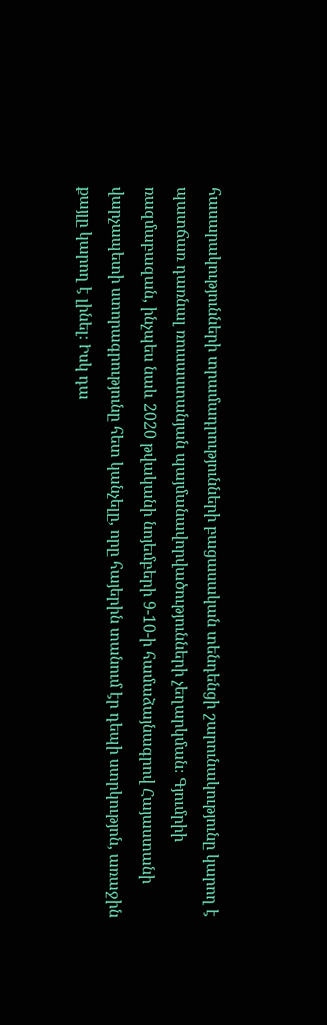հասարակությունների տրամադրությունների բացասական տենդենցի շարունակությունը կարող է պատճառ դառնալ ռուսաստանյան պայմանավորվածությունների չեղարկման։ Գյումրիի ռազմաբազան, ինչպես նաև 2020 թվականի նոյեմբերի 9-10-ի համաձայնագրով Հայաստանի վարչապետի ստորագրությունը հետ կանչելը, որը հայերին տանում էր դեպի ստրկությոն, առաջին քայլը կարող է լինել։ Իսկ դա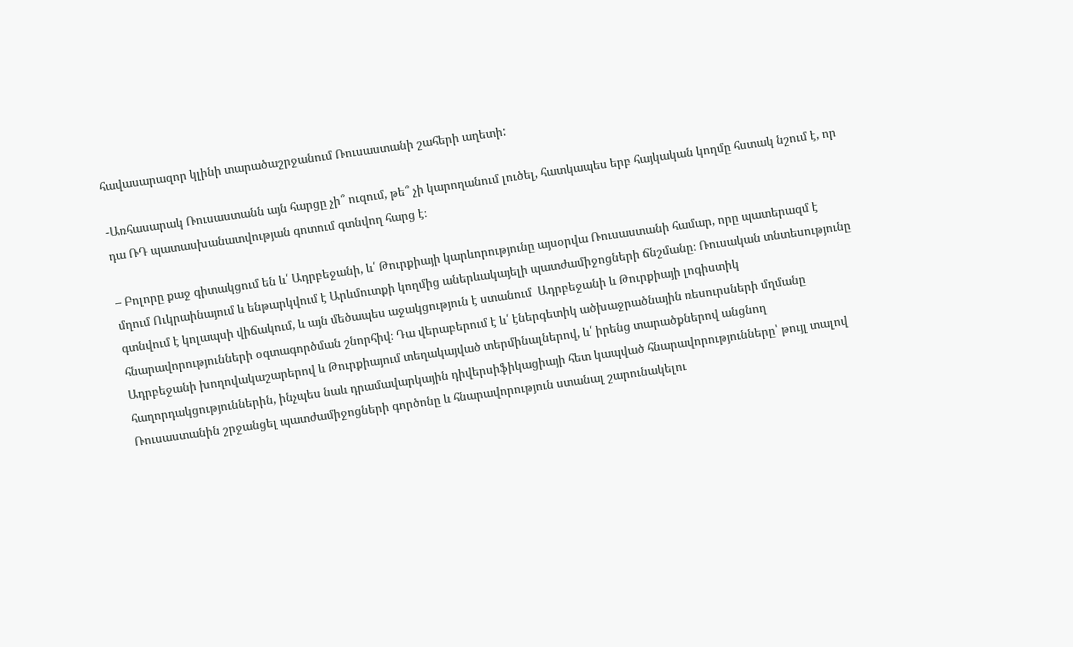հավասարազոր կլինի տարածաշրջանում Ռուսաստանի շահերի աղետի:

-Առհասարակ Ռուսաստանն այն հարցը չի՞ ուզում, թե՞ չի կարողանում լուծել, հատկապես երբ հայկական կողմը հստակ նշում է, որ դա ՌԴ պատասխանատվության գոտում գտնվող հարց է։

– Բոլորը քաջ գիտակցում են և՛ Ադրբեջանի, և՛ Թուրքիայի կարևորությունը այսօրվա Ռուսաստանի համար, որը պատերազմ է մղում Ուկրաինայում և ենթարկվում է Արևմուտքի կողմից աներևակայելի պատժամիջոցների ճնշմանը։ Ռուսական տնտեսությունը գտնվում է կոլապսի վիճակում, և այն մեծապես աջակցություն է ստանում  Ադրբեջանի և Թուրքիայի լոգիստիկ հնարավորությունների օգտագործման շնորհիվ։ Դա վերաբերում է և՛ էներգետիկ ածխաջրածնային ռեսուրսների մղմանը Ադրբեջանի խողովակաշարերով և Թուրքիայում տեղակայված տերմինալներով, և՛ իրենց տարածքներով անցնող հաղորդակցություններին, ինչպես նաև դրամավարկային դիվերսիֆիկացիայի հետ կապված հնարավորությունները՝ թույլ տալով Ռուսաստանին շրջանցել պատժամիջոցների գործոնը և հնարավորություն ստանալ շարունակելու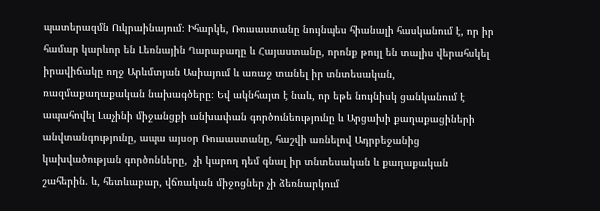պատերազմն Ուկրաինայում։ Իհարկե, Ռուսաստանը նույնպես հիանալի հասկանում է, որ իր համար կարևոր են Լեռնային Ղարաբաղը և Հայաստանը, որոնք թույլ են տալիս վերահսկել իրավիճակը ողջ Արևմտյան Ասիայում և առաջ տանել իր տնտեսական, ռազմաքաղաքական նախագծերը։ Եվ ակնհայտ է նաև, որ եթե նույնիսկ ցանկանում է ապահովել Լաչինի միջանցքի անխափան գործունեությունը և Արցախի քաղաքացիների անվտանգությունը, ապա այսօր Ռուսաստանը, հաշվի առնելով Ադրբեջանից կախվածության գործոնները,  չի կարող դեմ գնալ իր տնտեսական և քաղաքական շահերին. և, հետևաբար, վճռական միջոցներ չի ձեռնարկում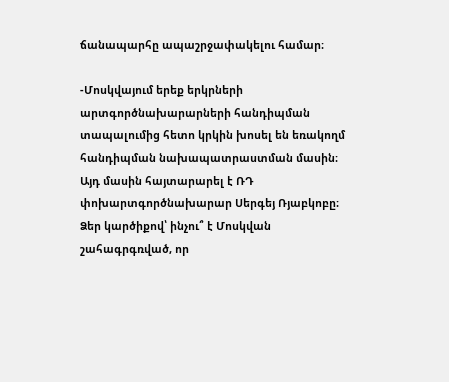ճանապարհը ապաշրջափակելու համար։

-Մոսկվայում երեք երկրների արտգործնախարարների հանդիպման տապալումից հետո կրկին խոսել են եռակողմ հանդիպման նախապատրաստման մասին։ Այդ մասին հայտարարել է ՌԴ փոխարտգործնախարար Սերգեյ Ռյաբկոբը։ Ձեր կարծիքով՝ ինչու՞ է Մոսկվան շահագրգռված, որ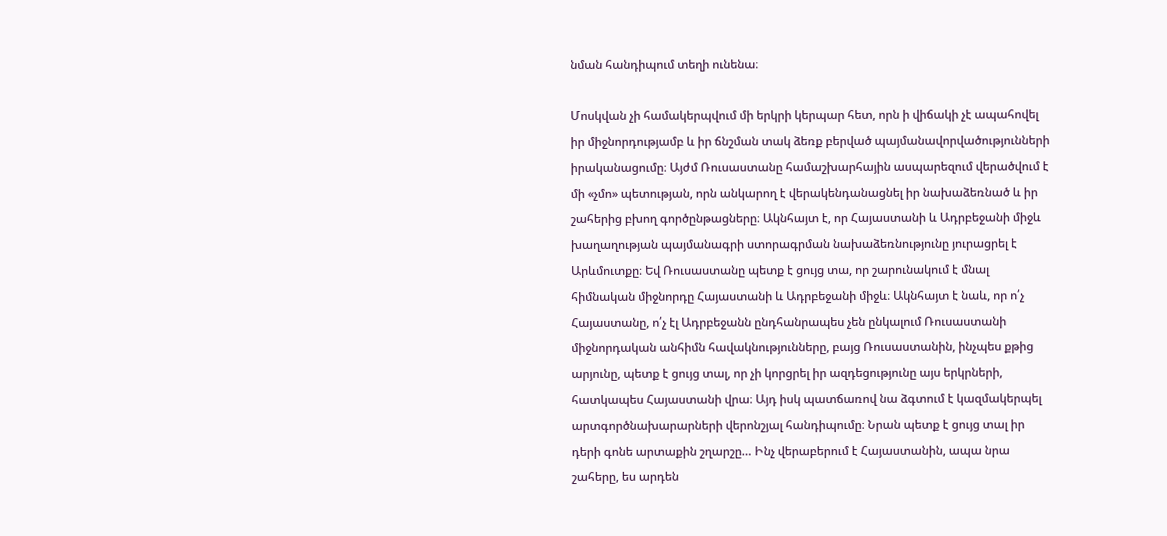նման հանդիպում տեղի ունենա։

Մոսկվան չի համակերպվում մի երկրի կերպար հետ, որն ի վիճակի չէ ապահովել իր միջնորդությամբ և իր ճնշման տակ ձեռք բերված պայմանավորվածությունների իրականացումը։ Այժմ Ռուսաստանը համաշխարհային ասպարեզում վերածվում է  մի «չմո» պետության, որն անկարող է վերակենդանացնել իր նախաձեռնած և իր շահերից բխող գործընթացները։ Ակնհայտ է, որ Հայաստանի և Ադրբեջանի միջև խաղաղության պայմանագրի ստորագրման նախաձեռնությունը յուրացրել է Արևմուտքը։ Եվ Ռուսաստանը պետք է ցույց տա, որ շարունակում է մնալ հիմնական միջնորդը Հայաստանի և Ադրբեջանի միջև։ Ակնհայտ է նաև, որ ո՛չ Հայաստանը, ո՛չ էլ Ադրբեջանն ընդհանրապես չեն ընկալում Ռուսաստանի միջնորդական անհիմն հավակնությունները, բայց Ռուսաստանին, ինչպես քթից արյունը, պետք է ցույց տալ, որ չի կորցրել իր ազդեցությունը այս երկրների, հատկապես Հայաստանի վրա։ Այդ իսկ պատճառով նա ձգտում է կազմակերպել արտգործնախարարների վերոնշյալ հանդիպումը։ Նրան պետք է ցույց տալ իր դերի գոնե արտաքին շղարշը… Ինչ վերաբերում է Հայաստանին, ապա նրա շահերը, ես արդեն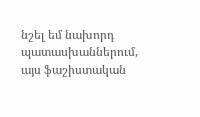նշել եմ նախորդ պատասխաններում, այս ֆաշիստական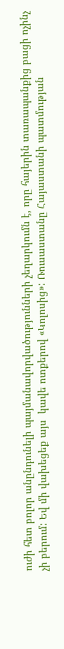ուժի հետ բոլոր անընդունելի պայմանավորվածությունների չեղարկումն է, որը հայերին տառապանքից բացի ոչինչ չի բերում: Եվ մի վախեցեք այս  կավե ոտքերով «Կոլոսից»: Ռուսաստանը Հայաստանի պատմության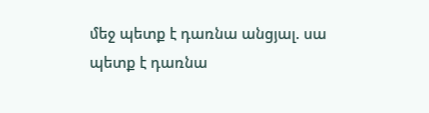մեջ պետք է դառնա անցյալ. սա պետք է դառնա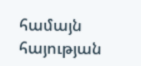համայն հայության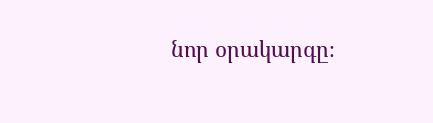նոր օրակարգը։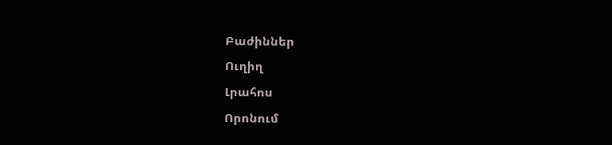Բաժիններ
Ուղիղ
Լրահոս
Որոնում